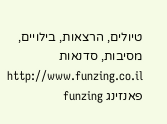טיולים, הרצאות, בילויים, מסיבות, סדנאות http://www.funzing.co.il פאנזינג funzing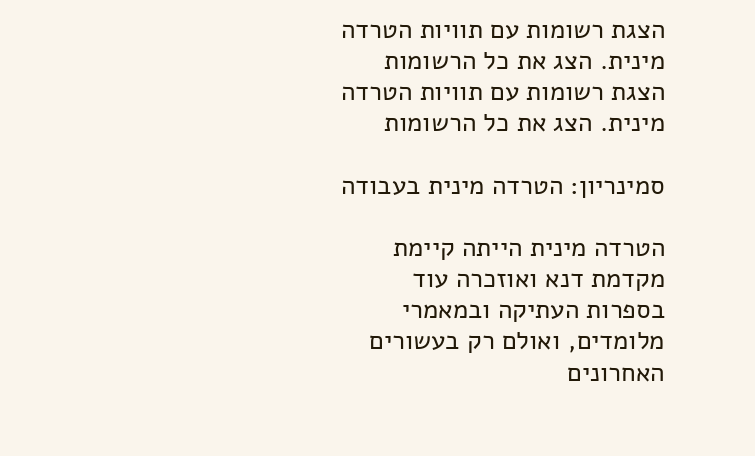הצגת רשומות עם תוויות הטרדה מינית. הצג את כל הרשומות
הצגת רשומות עם תוויות הטרדה מינית. הצג את כל הרשומות

סמינריון: הטרדה מינית בעבודה

הטרדה מינית הייתה קיימת מקדמת דנא ואוזכרה עוד בספרות העתיקה ובמאמרי מלומדים, ואולם רק בעשורים האחרונים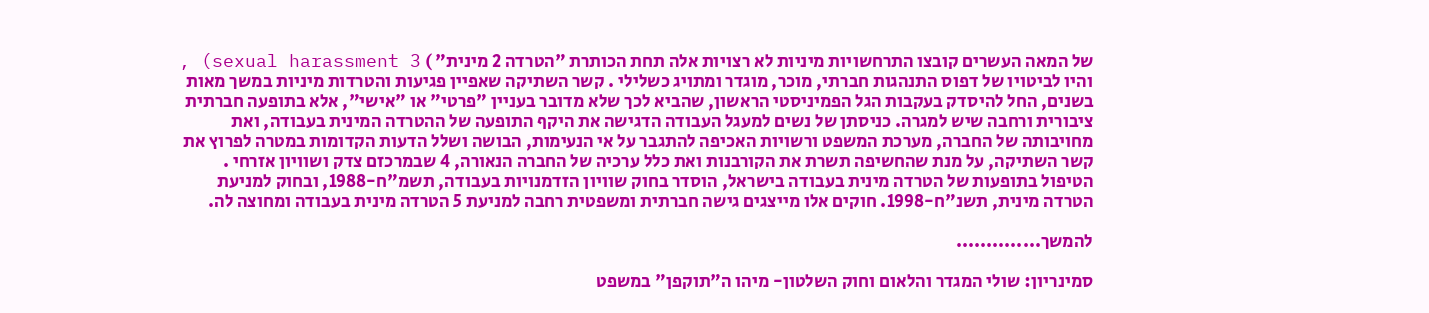של המאה העשרים קובצו התרחשויות מיניות לא רצויות אלה תחת הכותרת "הטרדה 2 מינית" ) sexual harassment 3) , והיו לביטויו של דפוס התנהגות חברתי, מוכר, מוגדר ומתויג כשלילי . קשר השתיקה שאפיין פגיעות והטרדות מיניות במשך מאות בשנים, החל להיסדק בעקבות הגל הפמיניסטי הראשון, שהביא לכך שלא מדובר בעניין "פרטי" או "אישי", אלא בתופעה חברתית ציבורית ורחבה שיש למגרה. כניסתן של נשים למעגל העבודה הדגישה את היקף התופעה של ההטרדה המינית בעבודה, ואת מחויבותה של החברה, מערכת המשפט ורשויות האכיפה להתגבר על אי הנעימות, הבושה ושלל הדעות הקדומות במטרה לפרוץ את קשר השתיקה, על מנת שהחשיפה תשרת את הקורבנות ואת כלל ערכיה של החברה הנאורה, 4 שבמרכזם צדק ושוויון אזרחי . הטיפול בתופעות של הטרדה מינית בעבודה בישראל, הוסדר בחוק שוויון הזדמנויות בעבודה, תשמ"ח-1988, ובחוק למניעת הטרדה מינית, תשנ"ח-1998. חוקים אלו מייצגים גישה חברתית ומשפטית רחבה למניעת 5 הטרדה מינית בעבודה ומחוצה לה.

להמשך..............

סמינריון: שולי המגדר והלאום וחוק השלטון- מיהו ה"תוקפן" במשפט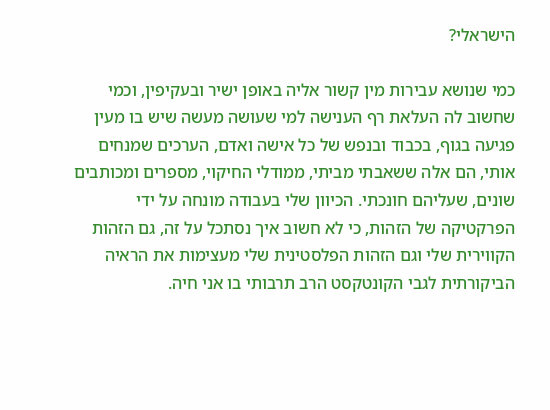הישראלי?

כמי שנושא עבירות מין קשור אליה באופן ישיר ובעקיפין, וכמי שחשוב לה העלאת רף הענישה למי שעושה מעשה שיש בו מעין פגיעה בגוף, בכבוד ובנפש של כל אישה ואדם, הערכים שמנחים אותי, הם אלה ששאבתי מביתי, ממודלי החיקוי, מספרים ומכותבים שונים, שעליהם חונכתי. הכיוון שלי בעבודה מונחה על ידי הפרקטיקה של הזהות, כי לא חשוב איך נסתכל על זה, גם הזהות הקווירית שלי וגם הזהות הפלסטינית שלי מעצימות את הראיה הביקורתית לגבי הקונטקסט הרב תרבותי בו אני חיה.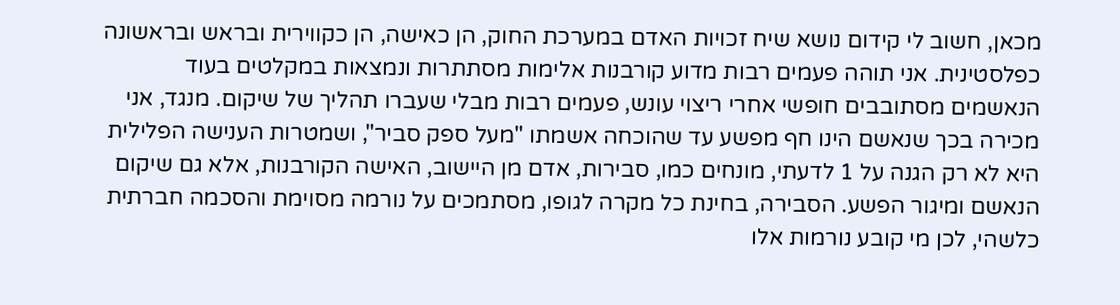מכאן, חשוב לי קידום נושא שיח זכויות האדם במערכת החוק, הן כאישה, הן כקווירית ובראש ובראשונה כפלסטינית. אני תוהה פעמים רבות מדוע קורבנות אלימות מסתתרות ונמצאות במקלטים בעוד הנאשמים מסתובבים חופשי אחרי ריצוי עונש, פעמים רבות מבלי שעברו תהליך של שיקום. מנגד, אני מכירה בכך שנאשם הינו חף מפשע עד שהוכחה אשמתו "מעל ספק סביר", ושמטרות הענישה הפלילית היא לא רק הגנה על 1 לדעתי, מונחים כמו, סבירות, אדם מן היישוב, האישה הקורבנות, אלא גם שיקום הנאשם ומיגור הפשע. הסבירה, בחינת כל מקרה לגופו, מסתמכים על נורמה מסוימת והסכמה חברתית כלשהי, לכן מי קובע נורמות אלו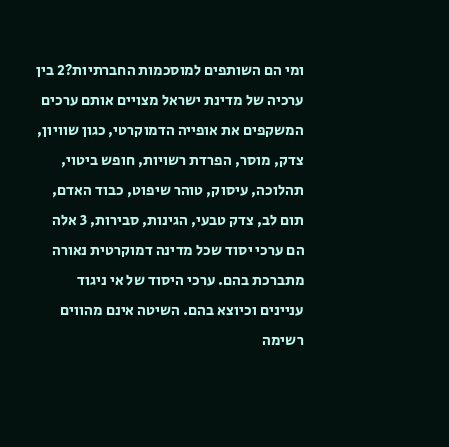ומי הם השותפים למוסכמות החברתיות?2 בין ערכיה של מדינת ישראל מצויים אותם ערכים המשקפים את אופייה הדמוקרטי, כגון שוויון, צדק, מוסר, הפרדת רשויות, חופש ביטוי, תהלוכה, עיסוק, טוהר שיפוט, כבוד האדם, תום לב, צדק טבעי, הגינות, סבירות, 3 אלה הם ערכי יסוד שכל מדינה דמוקרטית נאורה מתברכת בהם. ערכי היסוד של אי ניגוד עניינים וכיוצא בהם. השיטה אינם מהווים רשימה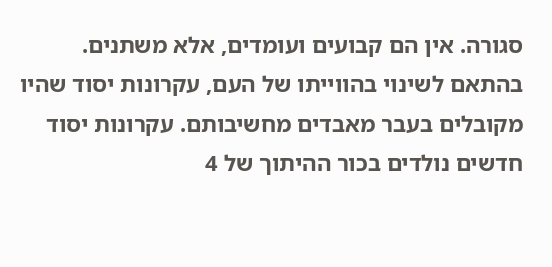סגורה. אין הם קבועים ועומדים, אלא משתנים. בהתאם לשינוי בהווייתו של העם, עקרונות יסוד שהיו מקובלים בעבר מאבדים מחשיבותם. עקרונות יסוד חדשים נולדים בכור ההיתוך של 4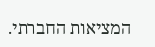המציאות החברתי.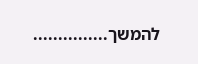להמשך...............